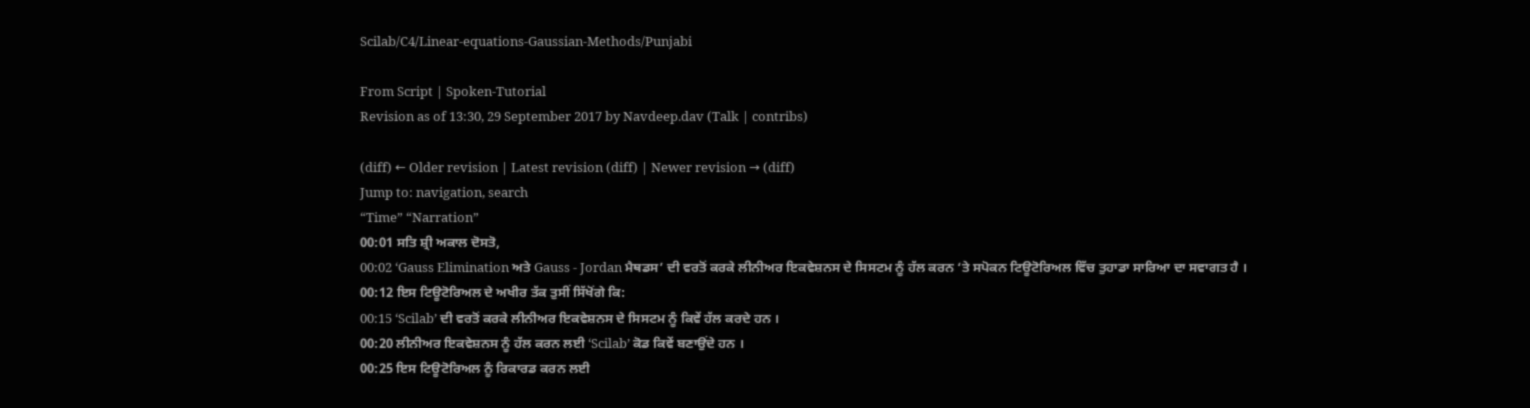Scilab/C4/Linear-equations-Gaussian-Methods/Punjabi

From Script | Spoken-Tutorial
Revision as of 13:30, 29 September 2017 by Navdeep.dav (Talk | contribs)

(diff) ← Older revision | Latest revision (diff) | Newer revision → (diff)
Jump to: navigation, search
“Time” “Narration”
00:01 ਸਤਿ ਸ਼੍ਰੀ ਅਕਾਲ ਦੋਸਤੋ,
00:02 ‘Gauss Elimination ਅਤੇ Gauss - Jordan ਮੈਥਡਸ’ ਦੀ ਵਰਤੋਂ ਕਰਕੇ ਲੀਨੀਅਰ ਇਕਵੇਸ਼ਨਸ ਦੇ ਸਿਸਟਮ ਨੂੰ ਹੱਲ ਕਰਨ ‘ਤੇ ਸਪੋਕਨ ਟਿਊਟੋਰਿਅਲ ਵਿੱਚ ਤੁਹਾਡਾ ਸਾਰਿਆ ਦਾ ਸਵਾਗਤ ਹੈ ।
00:12 ਇਸ ਟਿਊਟੋਰਿਅਲ ਦੇ ਅਖੀਰ ਤੱਕ ਤੁਸੀਂ ਸਿੱਖੋਂਗੇ ਕਿ:
00:15 ‘Scilab’ ਦੀ ਵਰਤੋਂ ਕਰਕੇ ਲੀਨੀਅਰ ਇਕਵੇਸ਼ਨਸ ਦੇ ਸਿਸਟਮ ਨੂੰ ਕਿਵੇਂ ਹੱਲ ਕਰਦੇ ਹਨ ।
00:20 ਲੀਨੀਅਰ ਇਕਵੇਸ਼ਨਸ ਨੂੰ ਹੱਲ ਕਰਨ ਲਈ ‘Scilab’ ਕੋਡ ਕਿਵੇਂ ਬਣਾਉਂਦੇ ਹਨ ।
00:25 ਇਸ ਟਿਊਟੋਰਿਅਲ ਨੂੰ ਰਿਕਾਰਡ ਕਰਨ ਲਈ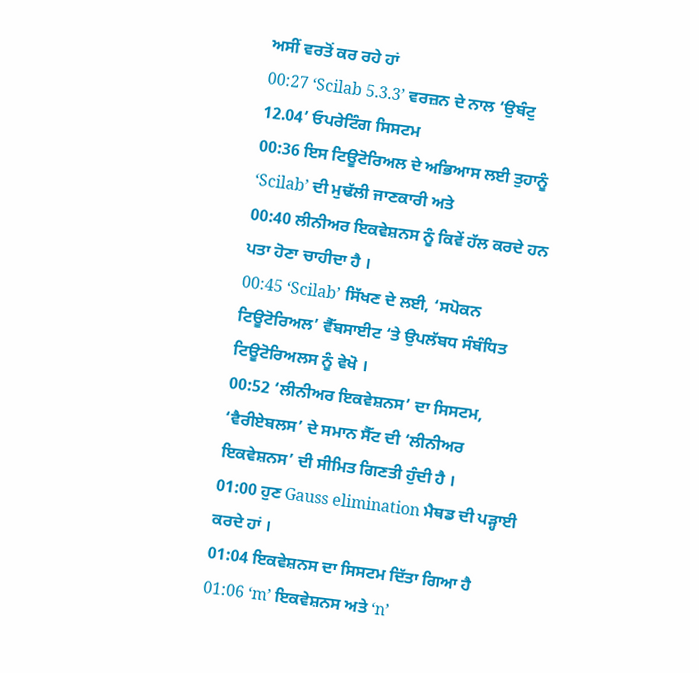ਅਸੀਂ ਵਰਤੋਂ ਕਰ ਰਹੇ ਹਾਂ
00:27 ‘Scilab 5.3.3’ ਵਰਜ਼ਨ ਦੇ ਨਾਲ ‘ਉਬੰਟੁ 12.04’ ਓਪਰੇਟਿੰਗ ਸਿਸਟਮ
00:36 ਇਸ ਟਿਊਟੋਰਿਅਲ ਦੇ ਅਭਿਆਸ ਲਈ ਤੁਹਾਨੂੰ ‘Scilab’ ਦੀ ਮੁਢੱਲੀ ਜਾਣਕਾਰੀ ਅਤੇ
00:40 ਲੀਨੀਅਰ ਇਕਵੇਸ਼ਨਸ ਨੂੰ ਕਿਵੇਂ ਹੱਲ ਕਰਦੇ ਹਨ ਪਤਾ ਹੋਣਾ ਚਾਹੀਦਾ ਹੈ ।
00:45 ‘Scilab’ ਸਿੱਖਣ ਦੇ ਲਈ, ‘ਸਪੋਕਨ ਟਿਊਟੋਰਿਅਲ’ ਵੈੱਬਸਾਈਟ ‘ਤੇ ਉਪਲੱਬਧ ਸੰਬੰਧਿਤ ਟਿਊਟੋਰਿਅਲਸ ਨੂੰ ਵੇਖੋ ।
00:52 ‘ਲੀਨੀਅਰ ਇਕਵੇਸ਼ਨਸ’ ਦਾ ਸਿਸਟਮ, ‘ਵੈਰੀਏਬਲਸ’ ਦੇ ਸਮਾਨ ਸੈੱਟ ਦੀ ‘ਲੀਨੀਅਰ ਇਕਵੇਸ਼ਨਸ’ ਦੀ ਸੀਮਿਤ ਗਿਣਤੀ ਹੁੰਦੀ ਹੈ ।
01:00 ਹੁਣ Gauss elimination ਮੈਥਡ ਦੀ ਪੜ੍ਹਾਈ ਕਰਦੇ ਹਾਂ ।
01:04 ਇਕਵੇਸ਼ਨਸ ਦਾ ਸਿਸਟਮ ਦਿੱਤਾ ਗਿਆ ਹੈ
01:06 ‘m’ ਇਕਵੇਸ਼ਨਸ ਅਤੇ ‘n’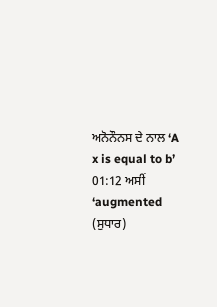ਅਨੋਨੌਨਸ ਦੇ ਨਾਲ ‘A x is equal to b’
01:12 ਅਸੀਂ ‘augmented (ਸੁਧਾਰ)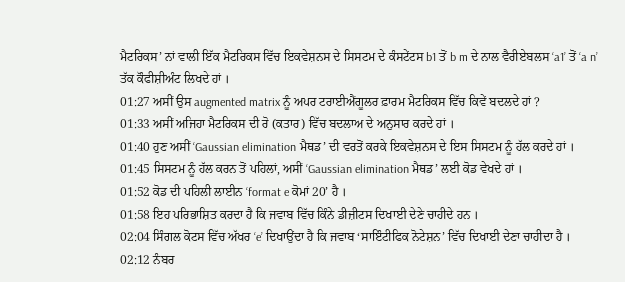ਮੈਟਰਿਕਸ’ ਨਾਂ ਵਾਲੀ ਇੱਕ ਮੈਟਰਿਕਸ ਵਿੱਚ ਇਕਵੇਸ਼ਨਸ ਦੇ ਸਿਸਟਮ ਦੇ ਕੰਸਟੇਂਟਸ b1 ਤੋਂ b m ਦੇ ਨਾਲ ਵੈਰੀਏਬਲਸ ‘a1’ ਤੋਂ ‘a n’ ਤੱਕ ਕੌਫੀਸ਼ੀਅੰਟ ਲਿਖਦੇ ਹਾਂ ।
01:27 ਅਸੀਂ ਉਸ augmented matrix ਨੂੰ ਅਪਰ ਟਰਾਈਐਂਗੂਲਰ ਫ਼ਾਰਮ ਮੈਟਰਿਕਸ ਵਿੱਚ ਕਿਵੇਂ ਬਦਲਦੇ ਹਾਂ ?
01:33 ਅਸੀਂ ਅਜਿਹਾ ਮੈਟਰਿਕਸ ਦੀ ਰੋ (ਕਤਾਰ) ਵਿੱਚ ਬਦਲਾਅ ਦੇ ਅਨੁਸਾਰ ਕਰਦੇ ਹਾਂ ।
01:40 ਹੁਣ ਅਸੀਂ ‘Gaussian elimination ਮੈਥਡ’ ਦੀ ਵਰਤੋਂ ਕਰਕੇ ਇਕਵੇਸ਼ਨਸ ਦੇ ਇਸ ਸਿਸਟਮ ਨੂੰ ਹੱਲ ਕਰਦੇ ਹਾਂ ।
01:45 ਸਿਸਟਮ ਨੂੰ ਹੱਲ ਕਰਨ ਤੋਂ ਪਹਿਲਾਂ, ਅਸੀਂ ‘Gaussian elimination ਮੈਥਡ’ ਲਈ ਕੋਡ ਵੇਖਦੇ ਹਾਂ ।
01:52 ਕੋਡ ਦੀ ਪਹਿਲੀ ਲਾਈਨ ‘format e ਕੋਮਾਂ 20’ ਹੈ ।
01:58 ਇਹ ਪਰਿਭਾਸ਼ਿਤ ਕਰਦਾ ਹੈ ਕਿ ਜਵਾਬ ਵਿੱਚ ਕਿੰਨੇ ਡੀਜ਼ੀਟਸ ਦਿਖਾਈ ਦੇਣੇ ਚਾਹੀਦੇ ਹਨ ।
02:04 ਸਿੰਗਲ ਕੋਟਸ ਵਿੱਚ ਅੱਖਰ ‘e’ ਦਿਖਾਉਂਦਾ ਹੈ ਕਿ ਜਵਾਬ ‘ਸਾਇੰਟੀਫਿਕ ਨੋਟੇਸ਼ਨ’ ਵਿੱਚ ਦਿਖਾਈ ਦੇਣਾ ਚਾਹੀਦਾ ਹੈ ।
02:12 ਨੰਬਰ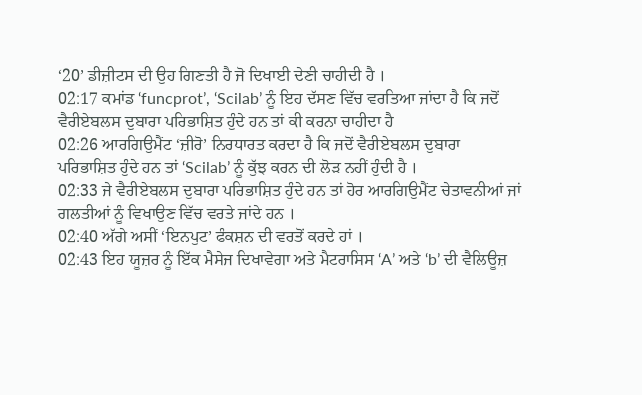‘20’ ਡੀਜ਼ੀਟਸ ਦੀ ਉਹ ਗਿਣਤੀ ਹੈ ਜੋ ਦਿਖਾਈ ਦੇਣੀ ਚਾਹੀਦੀ ਹੈ ।
02:17 ਕਮਾਂਡ ‘funcprot’, ‘Scilab’ ਨੂੰ ਇਹ ਦੱਸਣ ਵਿੱਚ ਵਰਤਿਆ ਜਾਂਦਾ ਹੈ ਕਿ ਜਦੋਂ ਵੈਰੀਏਬਲਸ ਦੁਬਾਰਾ ਪਰਿਭਾਸ਼ਿਤ ਹੁੰਦੇ ਹਨ ਤਾਂ ਕੀ ਕਰਨਾ ਚਾਹੀਦਾ ਹੈ
02:26 ਆਰਗਿਉਮੈਂਟ ‘ਜ਼ੀਰੋ’ ਨਿਰਧਾਰਤ ਕਰਦਾ ਹੈ ਕਿ ਜਦੋਂ ਵੈਰੀਏਬਲਸ ਦੁਬਾਰਾ ਪਰਿਭਾਸ਼ਿਤ ਹੁੰਦੇ ਹਨ ਤਾਂ ‘Scilab’ ਨੂੰ ਕੁੱਝ ਕਰਨ ਦੀ ਲੋੜ ਨਹੀਂ ਹੁੰਦੀ ਹੈ ।
02:33 ਜੇ ਵੈਰੀਏਬਲਸ ਦੁਬਾਰਾ ਪਰਿਭਾਸ਼ਿਤ ਹੁੰਦੇ ਹਨ ਤਾਂ ਹੋਰ ਆਰਗਿਉਮੈਂਟ ਚੇਤਾਵਨੀਆਂ ਜਾਂ ਗਲਤੀਆਂ ਨੂੰ ਵਿਖਾਉਣ ਵਿੱਚ ਵਰਤੇ ਜਾਂਦੇ ਹਨ ।
02:40 ਅੱਗੇ ਅਸੀਂ ‘ਇਨਪੁਟ’ ਫੰਕਸ਼ਨ ਦੀ ਵਰਤੋਂ ਕਰਦੇ ਹਾਂ ।
02:43 ਇਹ ਯੂਜ਼ਰ ਨੂੰ ਇੱਕ ਮੈਸੇਜ ਦਿਖਾਵੇਗਾ ਅਤੇ ਮੈਟਰਾਸਿਸ ‘A’ ਅਤੇ ‘b’ ਦੀ ਵੈਲਿਊਜ਼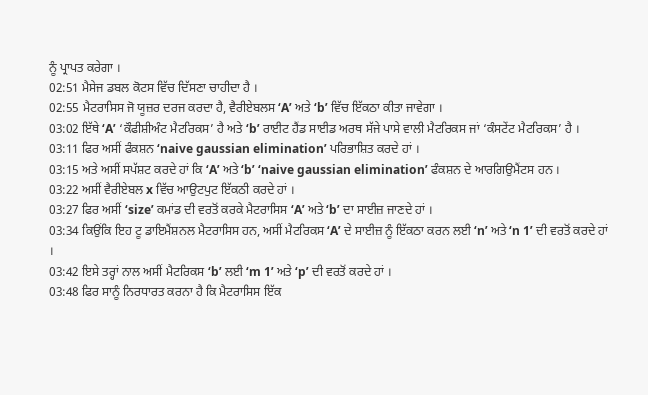ਨੂੰ ਪ੍ਰਾਪਤ ਕਰੇਗਾ ।
02:51 ਮੈਸੇਜ ਡਬਲ ਕੋਟਸ ਵਿੱਚ ਦਿੱਸਣਾ ਚਾਹੀਦਾ ਹੈ ।
02:55 ਮੈਟਰਾਸਿਸ ਜੋ ਯੂਜ਼ਰ ਦਰਜ ਕਰਦਾ ਹੈ, ਵੈਰੀਏਬਲਸ ‘A’ ਅਤੇ ‘b’ ਵਿੱਚ ਇੱਕਠਾ ਕੀਤਾ ਜਾਵੇਗਾ ।
03:02 ਇੱਥੇ ‘A’ ‘ਕੌਫੀਸ਼ੀਅੰਟ ਮੈਟਰਿਕਸ’ ਹੈ ਅਤੇ ‘b’ ਰਾਈਟ ਹੈਂਡ ਸਾਈਡ ਅਰਥ ਸੱਜੇ ਪਾਸੇ ਵਾਲੀ ਮੈਟਰਿਕਸ ਜਾਂ ‘ਕੰਸਟੇਂਟ ਮੈਟਰਿਕਸ’ ਹੈ ।
03:11 ਫਿਰ ਅਸੀਂ ਫੰਕਸ਼ਨ ‘naive gaussian elimination’ ਪਰਿਭਾਸ਼ਿਤ ਕਰਦੇ ਹਾਂ ।
03:15 ਅਤੇ ਅਸੀਂ ਸਪੱਸ਼ਟ ਕਰਦੇ ਹਾਂ ਕਿ ‘A’ ਅਤੇ ‘b’ ‘naive gaussian elimination’ ਫੰਕਸ਼ਨ ਦੇ ਆਰਗਿਉਮੈਂਟਸ ਹਨ ।
03:22 ਅਸੀਂ ਵੈਰੀਏਬਲ x ਵਿੱਚ ਆਉਟਪੁਟ ਇੱਕਠੀ ਕਰਦੇ ਹਾਂ ।
03:27 ਫਿਰ ਅਸੀਂ ‘size’ ਕਮਾਂਡ ਦੀ ਵਰਤੋਂ ਕਰਕੇ ਮੈਟਰਾਸਿਸ ‘A’ ਅਤੇ ‘b’ ਦਾ ਸਾਈਜ਼ ਜਾਣਦੇ ਹਾਂ ।
03:34 ਕਿਉਂਕਿ ਇਹ ਟੂ ਡਾਇਮੈਂਸ਼ਨਲ ਮੈਟਰਾਸਿਸ ਹਨ, ਅਸੀਂ ਮੈਟਰਿਕਸ ‘A’ ਦੇ ਸਾਈਜ਼ ਨੂੰ ਇੱਕਠਾ ਕਰਨ ਲਈ ‘n’ ਅਤੇ ‘n 1’ ਦੀ ਵਰਤੋਂ ਕਰਦੇ ਹਾਂ ।
03:42 ਇਸੇ ਤਰ੍ਹਾਂ ਨਾਲ ਅਸੀਂ ਮੈਟਰਿਕਸ ‘b’ ਲਈ ‘m 1’ ਅਤੇ ‘p’ ਦੀ ਵਰਤੋਂ ਕਰਦੇ ਹਾਂ ।
03:48 ਫਿਰ ਸਾਨੂੰ ਨਿਰਧਾਰਤ ਕਰਨਾ ਹੈ ਕਿ ਮੈਟਰਾਸਿਸ ਇੱਕ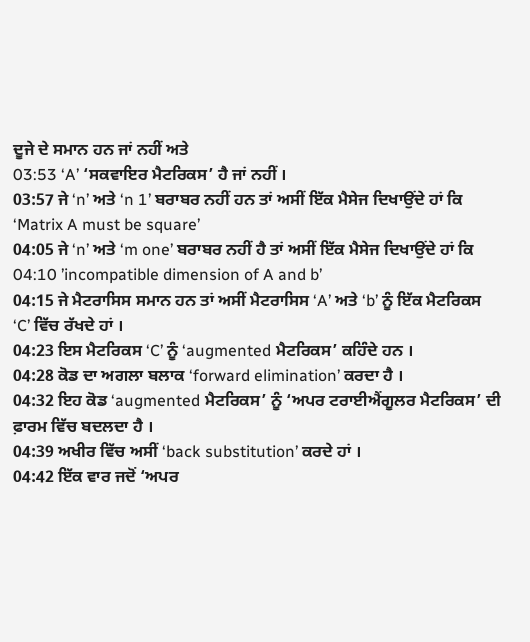ਦੂਜੇ ਦੇ ਸਮਾਨ ਹਨ ਜਾਂ ਨਹੀਂ ਅਤੇ
03:53 ‘A’ ‘ਸਕਵਾਇਰ ਮੈਟਰਿਕਸ’ ਹੈ ਜਾਂ ਨਹੀਂ ।
03:57 ਜੇ ‘n’ ਅਤੇ ‘n 1’ ਬਰਾਬਰ ਨਹੀਂ ਹਨ ਤਾਂ ਅਸੀਂ ਇੱਕ ਮੈਸੇਜ ਦਿਖਾਉਂਦੇ ਹਾਂ ਕਿ ‘Matrix A must be square’
04:05 ਜੇ ‘n’ ਅਤੇ ‘m one’ ਬਰਾਬਰ ਨਹੀਂ ਹੈ ਤਾਂ ਅਸੀਂ ਇੱਕ ਮੈਸੇਜ ਦਿਖਾਉਂਦੇ ਹਾਂ ਕਿ
04:10 ’incompatible dimension of A and b’
04:15 ਜੇ ਮੈਟਰਾਸਿਸ ਸਮਾਨ ਹਨ ਤਾਂ ਅਸੀਂ ਮੈਟਰਾਸਿਸ ‘A’ ਅਤੇ ‘b’ ਨੂੰ ਇੱਕ ਮੈਟਰਿਕਸ ‘C’ ਵਿੱਚ ਰੱਖਦੇ ਹਾਂ ।
04:23 ਇਸ ਮੈਟਰਿਕਸ ‘C’ ਨੂੰ ‘augmented ਮੈਟਰਿਕਸ’ ਕਹਿੰਦੇ ਹਨ ।
04:28 ਕੋਡ ਦਾ ਅਗਲਾ ਬਲਾਕ ‘forward elimination’ ਕਰਦਾ ਹੈ ।
04:32 ਇਹ ਕੋਡ ‘augmented ਮੈਟਰਿਕਸ’ ਨੂੰ ‘ਅਪਰ ਟਰਾਈਐਂਗੂਲਰ ਮੈਟਰਿਕਸ’ ਦੀ ਫ਼ਾਰਮ ਵਿੱਚ ਬਦਲਦਾ ਹੈ ।
04:39 ਅਖੀਰ ਵਿੱਚ ਅਸੀਂ ‘back substitution’ ਕਰਦੇ ਹਾਂ ।
04:42 ਇੱਕ ਵਾਰ ਜਦੋਂ ‘ਅਪਰ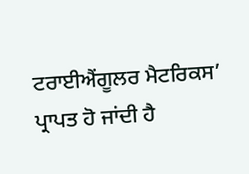ਟਰਾਈਐਂਗੂਲਰ ਮੈਟਰਿਕਸ’ ਪ੍ਰਾਪਤ ਹੋ ਜਾਂਦੀ ਹੈ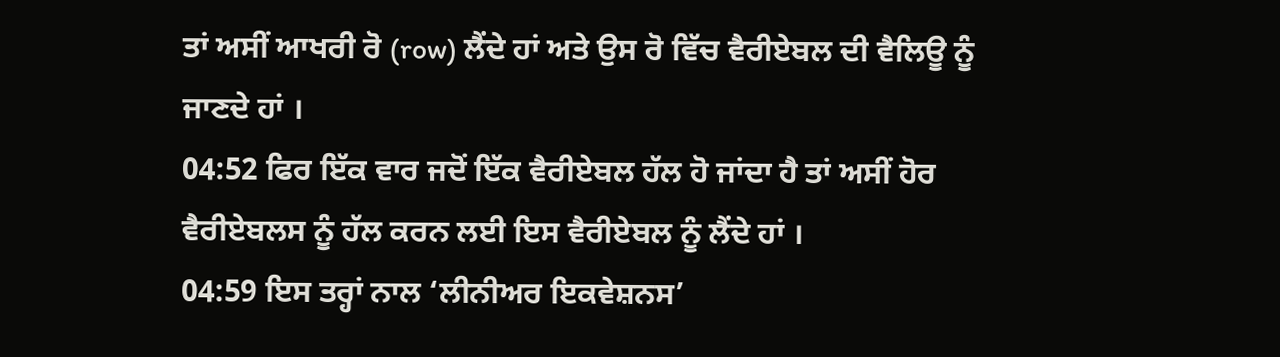ਤਾਂ ਅਸੀਂ ਆਖਰੀ ਰੋ (row) ਲੈਂਦੇ ਹਾਂ ਅਤੇ ਉਸ ਰੋ ਵਿੱਚ ਵੈਰੀਏਬਲ ਦੀ ਵੈਲਿਊ ਨੂੰ ਜਾਣਦੇ ਹਾਂ ।
04:52 ਫਿਰ ਇੱਕ ਵਾਰ ਜਦੋਂ ਇੱਕ ਵੈਰੀਏਬਲ ਹੱਲ ਹੋ ਜਾਂਦਾ ਹੈ ਤਾਂ ਅਸੀਂ ਹੋਰ ਵੈਰੀਏਬਲਸ ਨੂੰ ਹੱਲ ਕਰਨ ਲਈ ਇਸ ਵੈਰੀਏਬਲ ਨੂੰ ਲੈਂਦੇ ਹਾਂ ।
04:59 ਇਸ ਤਰ੍ਹਾਂ ਨਾਲ ‘ਲੀਨੀਅਰ ਇਕਵੇਸ਼ਨਸ’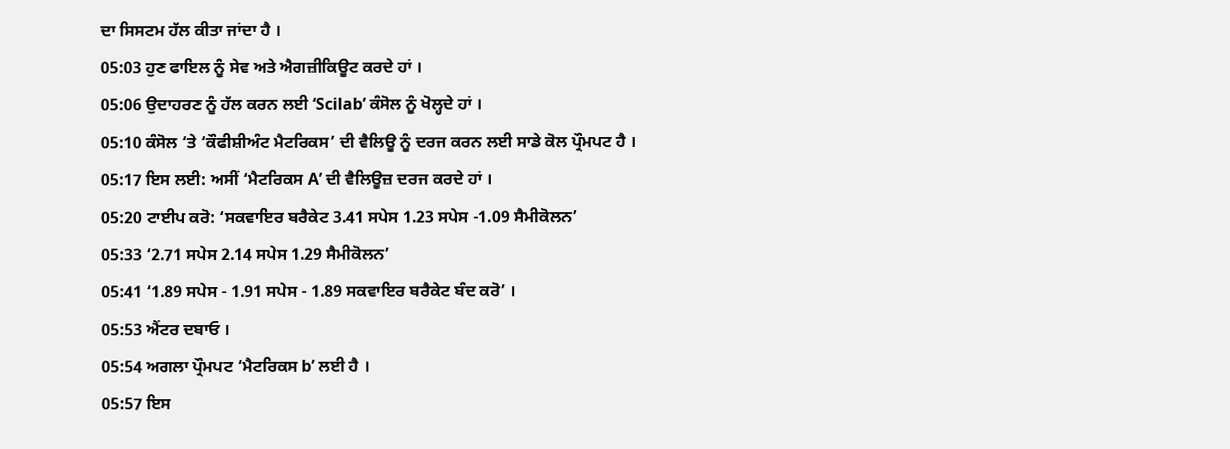ਦਾ ਸਿਸਟਮ ਹੱਲ ਕੀਤਾ ਜਾਂਦਾ ਹੈ ।
05:03 ਹੁਣ ਫਾਇਲ ਨੂੰ ਸੇਵ ਅਤੇ ਐਗਜ਼ੀਕਿਊਟ ਕਰਦੇ ਹਾਂ ।
05:06 ਉਦਾਹਰਣ ਨੂੰ ਹੱਲ ਕਰਨ ਲਈ ‘Scilab’ ਕੰਸੋਲ ਨੂੰ ਖੋਲ੍ਹਦੇ ਹਾਂ ।
05:10 ਕੰਸੋਲ ‘ਤੇ ‘ਕੌਫੀਸ਼ੀਅੰਟ ਮੈਟਰਿਕਸ’ ਦੀ ਵੈਲਿਊ ਨੂੰ ਦਰਜ ਕਰਨ ਲਈ ਸਾਡੇ ਕੋਲ ਪ੍ਰੌਮਪਟ ਹੈ ।
05:17 ਇਸ ਲਈ: ਅਸੀਂ ‘ਮੈਟਰਿਕਸ A’ ਦੀ ਵੈਲਿਊਜ਼ ਦਰਜ ਕਰਦੇ ਹਾਂ ।
05:20 ਟਾਈਪ ਕਰੋ: ‘ਸਕਵਾਇਰ ਬਰੈਕੇਟ 3.41 ਸਪੇਸ 1.23 ਸਪੇਸ -1.09 ਸੈਮੀਕੋਲਨ’
05:33 ‘2.71 ਸਪੇਸ 2.14 ਸਪੇਸ 1.29 ਸੈਮੀਕੋਲਨ’
05:41 ‘1.89 ਸਪੇਸ - 1.91 ਸਪੇਸ - 1.89 ਸਕਵਾਇਰ ਬਰੈਕੇਟ ਬੰਦ ਕਰੋ’ ।
05:53 ਐਂਟਰ ਦਬਾਓ ।
05:54 ਅਗਲਾ ਪ੍ਰੌਮਪਟ ‘ਮੈਟਰਿਕਸ b’ ਲਈ ਹੈ ।
05:57 ਇਸ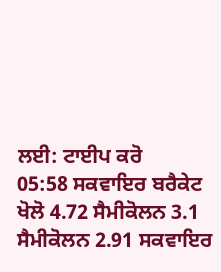ਲਈ: ਟਾਈਪ ਕਰੋ
05:58 ਸਕਵਾਇਰ ਬਰੈਕੇਟ ਖੋਲੋ 4.72 ਸੈਮੀਕੋਲਨ 3.1 ਸੈਮੀਕੋਲਨ 2.91 ਸਕਵਾਇਰ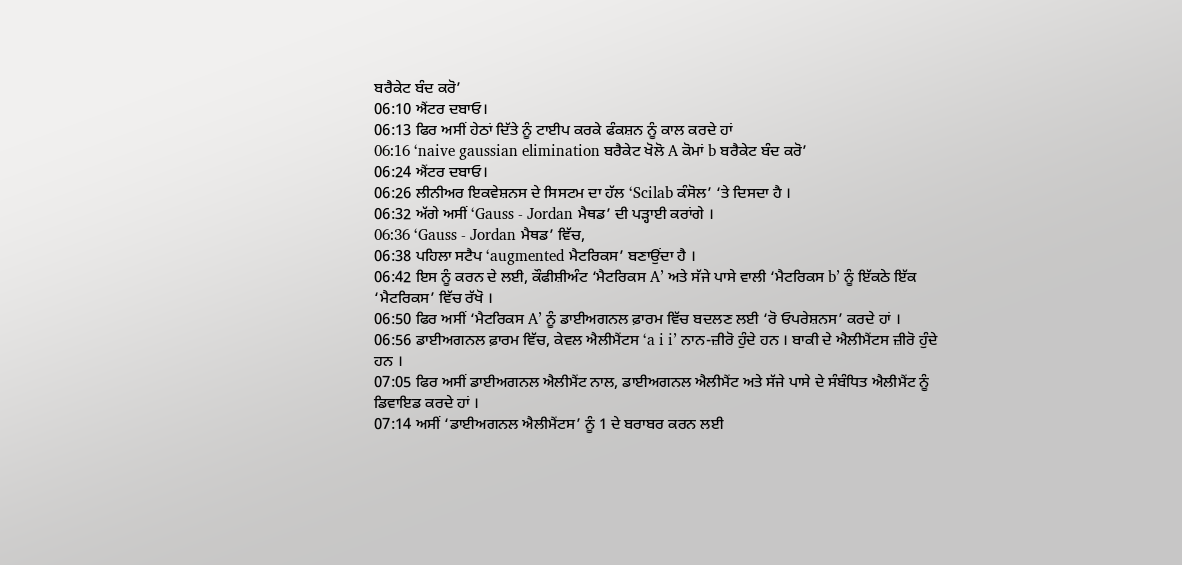ਬਰੈਕੇਟ ਬੰਦ ਕਰੋ’
06:10 ਐਂਟਰ ਦਬਾਓ।
06:13 ਫਿਰ ਅਸੀਂ ਹੇਠਾਂ ਦਿੱਤੇ ਨੂੰ ਟਾਈਪ ਕਰਕੇ ਫੰਕਸ਼ਨ ਨੂੰ ਕਾਲ ਕਰਦੇ ਹਾਂ
06:16 ‘naive gaussian elimination ਬਰੈਕੇਟ ਖੋਲੋ A ਕੋਮਾਂ b ਬਰੈਕੇਟ ਬੰਦ ਕਰੋ’
06:24 ਐਂਟਰ ਦਬਾਓ।
06:26 ਲੀਨੀਅਰ ਇਕਵੇਸ਼ਨਸ ਦੇ ਸਿਸਟਮ ਦਾ ਹੱਲ ‘Scilab ਕੰਸੋਲ’ ‘ਤੇ ਦਿਸਦਾ ਹੈ ।
06:32 ਅੱਗੇ ਅਸੀਂ ‘Gauss - Jordan ਮੈਥਡ’ ਦੀ ਪੜ੍ਹਾਈ ਕਰਾਂਗੇ ।
06:36 ‘Gauss - Jordan ਮੈਥਡ’ ਵਿੱਚ,
06:38 ਪਹਿਲਾ ਸਟੈਪ ‘augmented ਮੈਟਰਿਕਸ’ ਬਣਾਉਂਦਾ ਹੈ ।
06:42 ਇਸ ਨੂੰ ਕਰਨ ਦੇ ਲਈ, ਕੌਫੀਸ਼ੀਅੰਟ ‘ਮੈਟਰਿਕਸ A’ ਅਤੇ ਸੱਜੇ ਪਾਸੇ ਵਾਲੀ ‘ਮੈਟਰਿਕਸ b’ ਨੂੰ ਇੱਕਠੇ ਇੱਕ ‘ਮੈਟਰਿਕਸ’ ਵਿੱਚ ਰੱਖੋ ।
06:50 ਫਿਰ ਅਸੀਂ ‘ਮੈਟਰਿਕਸ A’ ਨੂੰ ਡਾਈਅਗਨਲ ਫ਼ਾਰਮ ਵਿੱਚ ਬਦਲਣ ਲਈ ‘ਰੋ ਓਪਰੇਸ਼ਨਸ’ ਕਰਦੇ ਹਾਂ ।
06:56 ਡਾਈਅਗਨਲ ਫ਼ਾਰਮ ਵਿੱਚ, ਕੇਵਲ ਐਲੀਮੈਂਟਸ ‘a i i’ ਨਾਨ-ਜ਼ੀਰੋ ਹੁੰਦੇ ਹਨ । ਬਾਕੀ ਦੇ ਐਲੀਮੈਂਟਸ ਜ਼ੀਰੋ ਹੁੰਦੇ ਹਨ ।
07:05 ਫਿਰ ਅਸੀਂ ਡਾਈਅਗਨਲ ਐਲੀਮੈਂਟ ਨਾਲ, ਡਾਈਅਗਨਲ ਐਲੀਮੈਂਟ ਅਤੇ ਸੱਜੇ ਪਾਸੇ ਦੇ ਸੰਬੰਧਿਤ ਐਲੀਮੈਂਟ ਨੂੰ ਡਿਵਾਇਡ ਕਰਦੇ ਹਾਂ ।
07:14 ਅਸੀਂ ‘ਡਾਈਅਗਨਲ ਐਲੀਮੈਂਟਸ’ ਨੂੰ 1 ਦੇ ਬਰਾਬਰ ਕਰਨ ਲਈ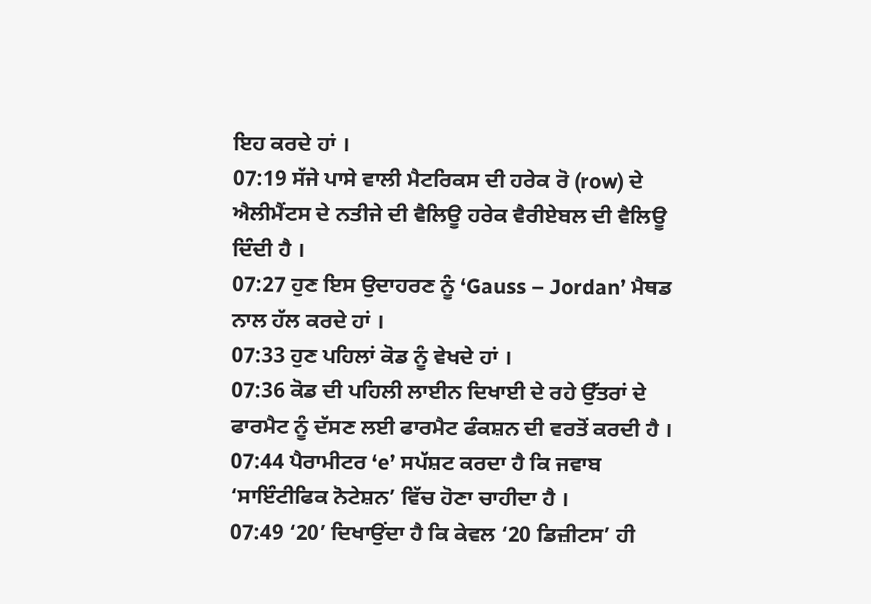ਇਹ ਕਰਦੇ ਹਾਂ ।
07:19 ਸੱਜੇ ਪਾਸੇ ਵਾਲੀ ਮੈਟਰਿਕਸ ਦੀ ਹਰੇਕ ਰੋ (row) ਦੇ ਐਲੀਮੈਂਟਸ ਦੇ ਨਤੀਜੇ ਦੀ ਵੈਲਿਊ ਹਰੇਕ ਵੈਰੀਏਬਲ ਦੀ ਵੈਲਿਊ ਦਿੰਦੀ ਹੈ ।
07:27 ਹੁਣ ਇਸ ਉਦਾਹਰਣ ਨੂੰ ‘Gauss – Jordan’ ਮੈਥਡ ਨਾਲ ਹੱਲ ਕਰਦੇ ਹਾਂ ।
07:33 ਹੁਣ ਪਹਿਲਾਂ ਕੋਡ ਨੂੰ ਵੇਖਦੇ ਹਾਂ ।
07:36 ਕੋਡ ਦੀ ਪਹਿਲੀ ਲਾਈਨ ਦਿਖਾਈ ਦੇ ਰਹੇ ਉੱਤਰਾਂ ਦੇ ਫਾਰਮੈਟ ਨੂੰ ਦੱਸਣ ਲਈ ਫਾਰਮੈਟ ਫੰਕਸ਼ਨ ਦੀ ਵਰਤੋਂ ਕਰਦੀ ਹੈ ।
07:44 ਪੈਰਾਮੀਟਰ ‘e’ ਸਪੱਸ਼ਟ ਕਰਦਾ ਹੈ ਕਿ ਜਵਾਬ ‘ਸਾਇੰਟੀਫਿਕ ਨੋਟੇਸ਼ਨ’ ਵਿੱਚ ਹੋਣਾ ਚਾਹੀਦਾ ਹੈ ।
07:49 ‘20’ ਦਿਖਾਉਂਦਾ ਹੈ ਕਿ ਕੇਵਲ ‘20 ਡਿਜ਼ੀਟਸ’ ਹੀ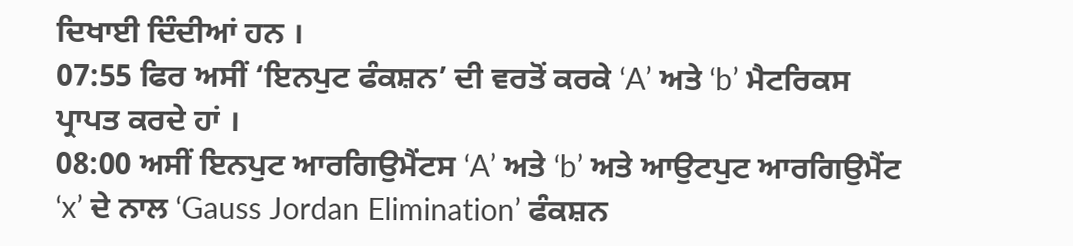ਦਿਖਾਈ ਦਿੰਦੀਆਂ ਹਨ ।
07:55 ਫਿਰ ਅਸੀਂ ‘ਇਨਪੁਟ ਫੰਕਸ਼ਨ’ ਦੀ ਵਰਤੋਂ ਕਰਕੇ ‘A’ ਅਤੇ ‘b’ ਮੈਟਰਿਕਸ ਪ੍ਰਾਪਤ ਕਰਦੇ ਹਾਂ ।
08:00 ਅਸੀਂ ਇਨਪੁਟ ਆਰਗਿਉਮੈਂਟਸ ‘A’ ਅਤੇ ‘b’ ਅਤੇ ਆਉਟਪੁਟ ਆਰਗਿਉਮੈਂਟ ‘x’ ਦੇ ਨਾਲ ‘Gauss Jordan Elimination’ ਫੰਕਸ਼ਨ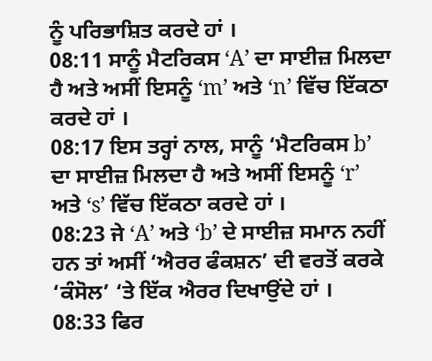ਨੂੰ ਪਰਿਭਾਸ਼ਿਤ ਕਰਦੇ ਹਾਂ ।
08:11 ਸਾਨੂੰ ਮੈਟਰਿਕਸ ‘A’ ਦਾ ਸਾਈਜ਼ ਮਿਲਦਾ ਹੈ ਅਤੇ ਅਸੀਂ ਇਸਨੂੰ ‘m’ ਅਤੇ ‘n’ ਵਿੱਚ ਇੱਕਠਾ ਕਰਦੇ ਹਾਂ ।
08:17 ਇਸ ਤਰ੍ਹਾਂ ਨਾਲ, ਸਾਨੂੰ ‘ਮੈਟਰਿਕਸ b’ ਦਾ ਸਾਈਜ਼ ਮਿਲਦਾ ਹੈ ਅਤੇ ਅਸੀਂ ਇਸਨੂੰ ‘r’ ਅਤੇ ‘s’ ਵਿੱਚ ਇੱਕਠਾ ਕਰਦੇ ਹਾਂ ।
08:23 ਜੇ ‘A’ ਅਤੇ ‘b’ ਦੇ ਸਾਈਜ਼ ਸਮਾਨ ਨਹੀਂ ਹਨ ਤਾਂ ਅਸੀਂ ‘ਐਰਰ ਫੰਕਸ਼ਨ’ ਦੀ ਵਰਤੋਂ ਕਰਕੇ ‘ਕੰਸੋਲ’ ‘ਤੇ ਇੱਕ ਐਰਰ ਦਿਖਾਉਂਦੇ ਹਾਂ ।
08:33 ਫਿਰ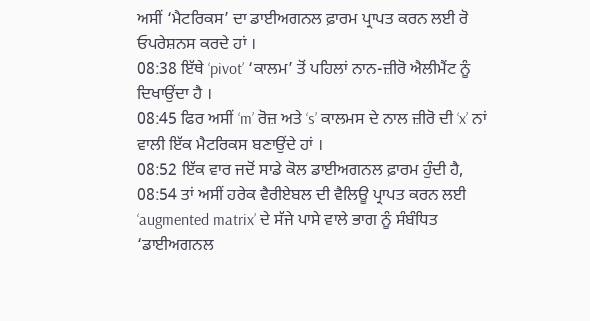ਅਸੀਂ ‘ਮੈਟਰਿਕਸ’ ਦਾ ਡਾਈਅਗਨਲ ਫ਼ਾਰਮ ਪ੍ਰਾਪਤ ਕਰਨ ਲਈ ਰੋ ਓਪਰੇਸ਼ਨਸ ਕਰਦੇ ਹਾਂ ।
08:38 ਇੱਥੇ ‘pivot’ ‘ਕਾਲਮ’ ਤੋਂ ਪਹਿਲਾਂ ਨਾਨ-ਜ਼ੀਰੋ ਐਲੀਮੈਂਟ ਨੂੰ ਦਿਖਾਉਂਦਾ ਹੈ ।
08:45 ਫਿਰ ਅਸੀਂ ‘m’ ਰੋਜ਼ ਅਤੇ ‘s’ ਕਾਲਮਸ ਦੇ ਨਾਲ ਜ਼ੀਰੋ ਦੀ ‘x’ ਨਾਂ ਵਾਲੀ ਇੱਕ ਮੈਟਰਿਕਸ ਬਣਾਉਂਦੇ ਹਾਂ ।
08:52 ਇੱਕ ਵਾਰ ਜਦੋਂ ਸਾਡੇ ਕੋਲ ਡਾਈਅਗਨਲ ਫ਼ਾਰਮ ਹੁੰਦੀ ਹੈ,
08:54 ਤਾਂ ਅਸੀਂ ਹਰੇਕ ਵੈਰੀਏਬਲ ਦੀ ਵੈਲਿਊ ਪ੍ਰਾਪਤ ਕਰਨ ਲਈ ‘augmented matrix’ ਦੇ ਸੱਜੇ ਪਾਸੇ ਵਾਲੇ ਭਾਗ ਨੂੰ ਸੰਬੰਧਿਤ ‘ਡਾਈਅਗਨਲ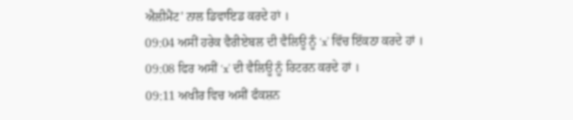ਐਲੀਮੈਂਟ’ ਨਾਲ ਡਿਵਾਇਡ ਕਰਦੇ ਹਾਂ ।
09:04 ਅਸੀਂ ਹਰੇਕ ਵੈਰੀਏਬਲ ਦੀ ਵੈਲਿਊ ਨੂੰ ‘x’ ਵਿੱਚ ਇੱਕਠਾ ਕਰਦੇ ਹਾਂ ।
09:08 ਫਿਰ ਅਸੀਂ ‘x’ ਦੀ ਵੈਲਿਊ ਨੂੰ ਰਿਟਰਨ ਕਰਦੇ ਹਾਂ ।
09:11 ਅਖੀਰ ਵਿਚ ਅਸੀਂ ਫੰਕਸ਼ਨ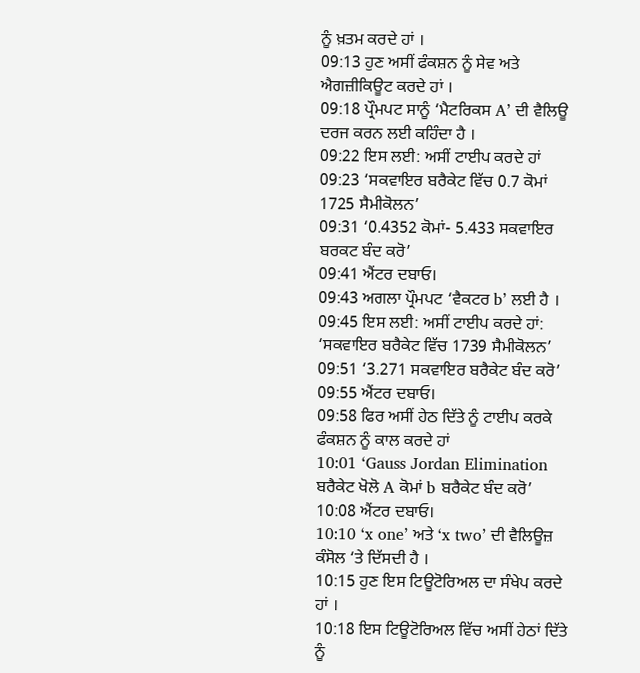ਨੂੰ ਖ਼ਤਮ ਕਰਦੇ ਹਾਂ ।
09:13 ਹੁਣ ਅਸੀਂ ਫੰਕਸ਼ਨ ਨੂੰ ਸੇਵ ਅਤੇ ਐਗਜ਼ੀਕਿਊਟ ਕਰਦੇ ਹਾਂ ।
09:18 ਪ੍ਰੌਮਪਟ ਸਾਨੂੰ ‘ਮੈਟਰਿਕਸ A’ ਦੀ ਵੈਲਿਊ ਦਰਜ ਕਰਨ ਲਈ ਕਹਿੰਦਾ ਹੈ ।
09:22 ਇਸ ਲਈ: ਅਸੀਂ ਟਾਈਪ ਕਰਦੇ ਹਾਂ
09:23 ‘ਸਕਵਾਇਰ ਬਰੈਕੇਟ ਵਿੱਚ 0.7 ਕੋਮਾਂ 1725 ਸੈਮੀਕੋਲਨ’
09:31 ‘0.4352 ਕੋਮਾਂ- 5.433 ਸਕਵਾਇਰ ਬਰਕਟ ਬੰਦ ਕਰੋ’
09:41 ਐਂਟਰ ਦਬਾਓ।
09:43 ਅਗਲਾ ਪ੍ਰੌਮਪਟ ‘ਵੈਕਟਰ b’ ਲਈ ਹੈ ।
09:45 ਇਸ ਲਈ: ਅਸੀਂ ਟਾਈਪ ਕਰਦੇ ਹਾਂ: ‘ਸਕਵਾਇਰ ਬਰੈਕੇਟ ਵਿੱਚ 1739 ਸੈਮੀਕੋਲਨ’
09:51 ‘3.271 ਸਕਵਾਇਰ ਬਰੈਕੇਟ ਬੰਦ ਕਰੋ’
09:55 ਐਂਟਰ ਦਬਾਓ।
09:58 ਫਿਰ ਅਸੀਂ ਹੇਠ ਦਿੱਤੇ ਨੂੰ ਟਾਈਪ ਕਰਕੇ ਫੰਕਸ਼ਨ ਨੂੰ ਕਾਲ ਕਰਦੇ ਹਾਂ
10:01 ‘Gauss Jordan Elimination ਬਰੈਕੇਟ ਖੋਲੋ A ਕੋਮਾਂ b ਬਰੈਕੇਟ ਬੰਦ ਕਰੋ’
10:08 ਐਂਟਰ ਦਬਾਓ।
10:10 ‘x one’ ਅਤੇ ‘x two’ ਦੀ ਵੈਲਿਊਜ਼ ਕੰਸੋਲ ‘ਤੇ ਦਿੱਸਦੀ ਹੈ ।
10:15 ਹੁਣ ਇਸ ਟਿਊਟੋਰਿਅਲ ਦਾ ਸੰਖੇਪ ਕਰਦੇ ਹਾਂ ।
10:18 ਇਸ ਟਿਊਟੋਰਿਅਲ ਵਿੱਚ ਅਸੀਂ ਹੇਠਾਂ ਦਿੱਤੇ ਨੂੰ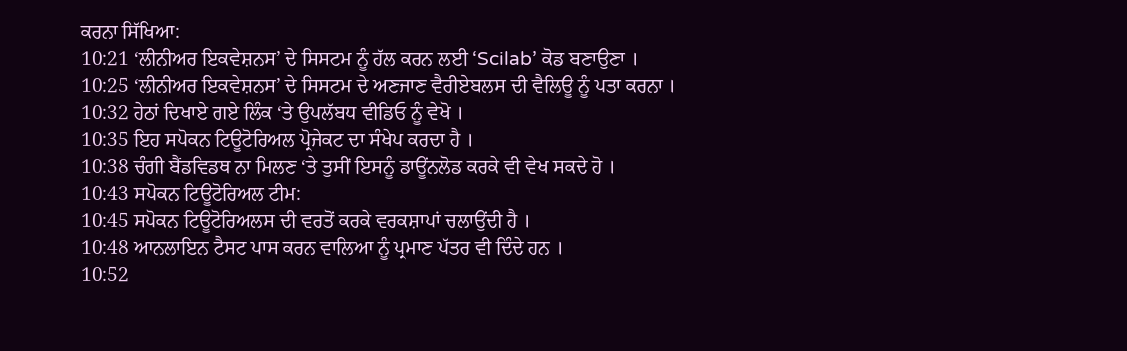ਕਰਨਾ ਸਿੱਖਿਆ:
10:21 ‘ਲੀਨੀਅਰ ਇਕਵੇਸ਼ਨਸ’ ਦੇ ਸਿਸਟਮ ਨੂੰ ਹੱਲ ਕਰਨ ਲਈ ‘Scilab’ ਕੋਡ ਬਣਾਉਣਾ ।
10:25 ‘ਲੀਨੀਅਰ ਇਕਵੇਸ਼ਨਸ’ ਦੇ ਸਿਸਟਮ ਦੇ ਅਣਜਾਣ ਵੈਰੀਏਬਲਸ ਦੀ ਵੈਲਿਊ ਨੂੰ ਪਤਾ ਕਰਨਾ ।
10:32 ਹੇਠਾਂ ਦਿਖਾਏ ਗਏ ਲਿੰਕ ‘ਤੇ ਉਪਲੱਬਧ ਵੀਡਿਓ ਨੂੰ ਵੇਖੋ ।
10:35 ਇਹ ਸਪੋਕਨ ਟਿਊਟੋਰਿਅਲ ਪ੍ਰੋਜੇਕਟ ਦਾ ਸੰਖੇਪ ਕਰਦਾ ਹੈ ।
10:38 ਚੰਗੀ ਬੈਂਡਵਿਡਥ ਨਾ ਮਿਲਣ ‘ਤੇ ਤੁਸੀਂ ਇਸਨੂੰ ਡਾਊਂਨਲੋਡ ਕਰਕੇ ਵੀ ਵੇਖ ਸਕਦੇ ਹੋ ।
10:43 ਸਪੋਕਨ ਟਿਊਟੋਰਿਅਲ ਟੀਮ:
10:45 ਸਪੋਕਨ ਟਿਊਟੋਰਿਅਲਸ ਦੀ ਵਰਤੋਂ ਕਰਕੇ ਵਰਕਸ਼ਾਪਾਂ ਚਲਾਉਂਦੀ ਹੈ ।
10:48 ਆਨਲਾਇਨ ਟੈਸਟ ਪਾਸ ਕਰਨ ਵਾਲਿਆ ਨੂੰ ਪ੍ਰਮਾਣ ਪੱਤਰ ਵੀ ਦਿੰਦੇ ਹਨ ।
10:52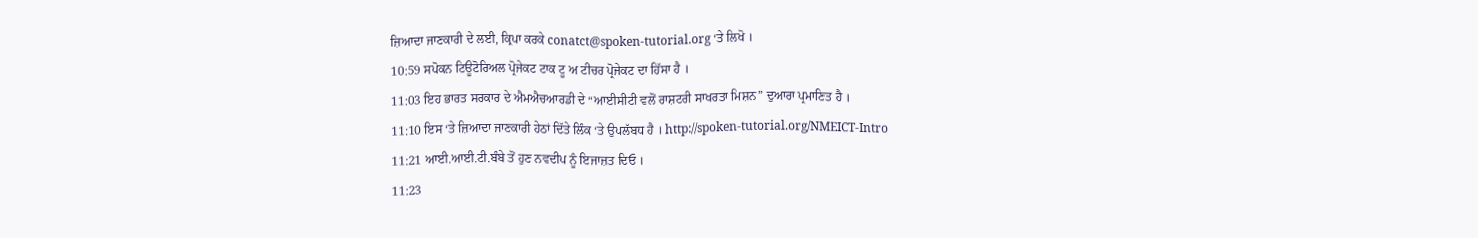ਜ਼ਿਆਦਾ ਜਾਣਕਾਰੀ ਦੇ ਲਈ, ਕ੍ਰਿਪਾ ਕਰਕੇ conatct@spoken-tutorial.org ‘ਤੇ ਲਿਖੋ ।
10:59 ਸਪੋਕਨ ਟਿਊਟੋਰਿਅਲ ਪ੍ਰੋਜੇਕਟ ਟਾਕ ਟੂ ਅ ਟੀਚਰ ਪ੍ਰੋਜੇਕਟ ਦਾ ਹਿੱਸਾ ਹੈ ।
11:03 ਇਹ ਭਾਰਤ ਸਰਕਾਰ ਦੇ ਐਮਐਚਆਰਡੀ ਦੇ “ਆਈਸੀਟੀ ਵਲੋਂ ਰਾਸ਼ਟਰੀ ਸਾਖਰਤਾ ਮਿਸ਼ਨ” ਦੁਆਰਾ ਪ੍ਰਮਾਣਿਤ ਹੈ ।
11:10 ਇਸ ‘ਤੇ ਜ਼ਿਆਦਾ ਜਾਣਕਾਰੀ ਹੇਠਾਂ ਦਿੱਤੇ ਲਿੰਕ ‘ਤੇ ਉਪਲੱਬਧ ਹੈ । http://spoken-tutorial.org/NMEICT-Intro
11:21 ਆਈ.ਆਈ.ਟੀ.ਬੰਬੇ ਤੋਂ ਹੁਣ ਨਵਦੀਪ ਨੂੰ ਇਜਾਜ਼ਤ ਦਿਓ ।
11:23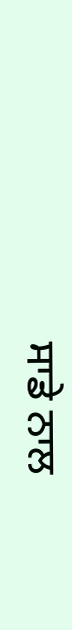ਸਾਡੇ ਨਾਲ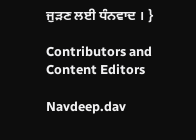ਜੁੜਣ ਲਈ ਧੰਨਵਾਦ । }

Contributors and Content Editors

Navdeep.dav